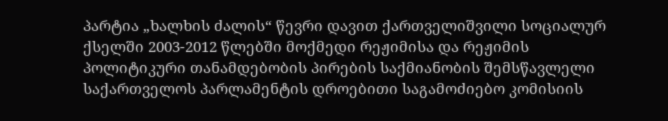პარტია „ხალხის ძალის“ წევრი დავით ქართველიშვილი სოციალურ ქსელში 2003-2012 წლებში მოქმედი რეჟიმისა და რეჟიმის პოლიტიკური თანამდებობის პირების საქმიანობის შემსწავლელი საქართველოს პარლამენტის დროებითი საგამოძიებო კომისიის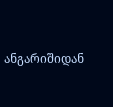ანგარიშიდან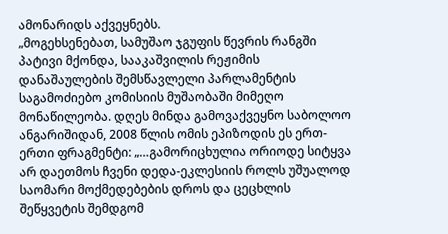ამონარიდს აქვეყნებს.
„მოგეხსენებათ, სამუშაო ჯგუფის წევრის რანგში პატივი მქონდა, სააკაშვილის რეჟიმის დანაშაულების შემსწავლელი პარლამენტის საგამოძიებო კომისიის მუშაობაში მიმეღო მონაწილეობა. დღეს მინდა გამოვაქვეყნო საბოლოო ანგარიშიდან, 2008 წლის ომის ეპიზოდის ეს ერთ-ერთი ფრაგმენტი: „…გამორიცხულია ორიოდე სიტყვა არ დაეთმოს ჩვენი დედა-ეკლესიის როლს უშუალოდ საომარი მოქმედებების დროს და ცეცხლის შეწყვეტის შემდგომ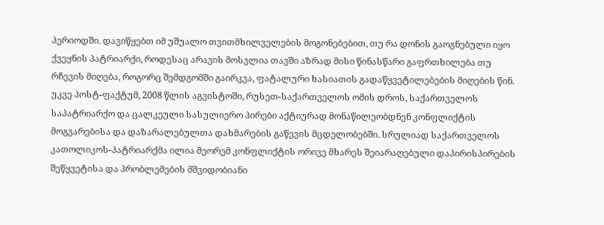პერიოდში. დავიწყებთ იმ უშუალო თვითმხილველების მოგონებებით, თუ რა დონის გაოგნებული იყო ქვეყნის პატრიარქი, როდესაც არავის მოსვლია თავში აზრად მისი წინასწარი გაფრთხილება თუ რჩევის მიღება, როგორც შემდგომში გაირკვა, ფატალური ხასიათის გადაწყვეტილებების მიღების წინ. უკვე პოსტ-ფაქტუმ, 2008 წლის აგვისტოში, რუსეთ-საქართველოს ომის დროს, საქართველოს საპატრიარქო და ცალკეული სასულიერო პირები აქტიურად მონაწილეობდნენ კონფლიქტის მოგვარებისა და დაზარალებულთა დახმარების გაწევის მცდელობებში. სრულიად საქართველოს კათოლიკოს-პატრიარქმა ილია მეორემ კონფლიქტის ორივე მხარეს შეიარაღებული დაპირისპირების შეწყვეტისა და პრობლემების მშვიდობიანი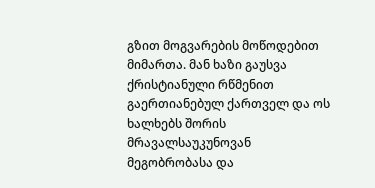გზით მოგვარების მოწოდებით მიმართა. მან ხაზი გაუსვა ქრისტიანული რწმენით გაერთიანებულ ქართველ და ოს ხალხებს შორის მრავალსაუკუნოვან მეგობრობასა და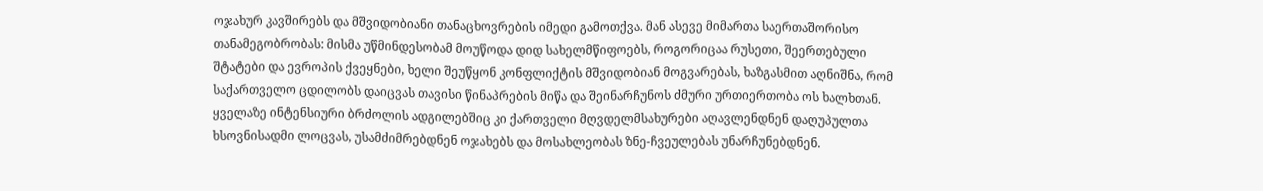ოჯახურ კავშირებს და მშვიდობიანი თანაცხოვრების იმედი გამოთქვა. მან ასევე მიმართა საერთაშორისო თანამეგობრობას: მისმა უწმინდესობამ მოუწოდა დიდ სახელმწიფოებს, როგორიცაა რუსეთი, შეერთებული შტატები და ევროპის ქვეყნები, ხელი შეუწყონ კონფლიქტის მშვიდობიან მოგვარებას, ხაზგასმით აღნიშნა, რომ საქართველო ცდილობს დაიცვას თავისი წინაპრების მიწა და შეინარჩუნოს ძმური ურთიერთობა ოს ხალხთან.
ყველაზე ინტენსიური ბრძოლის ადგილებშიც კი ქართველი მღვდელმსახურები აღავლენდნენ დაღუპულთა ხსოვნისადმი ლოცვას, უსამძიმრებდნენ ოჯახებს და მოსახლეობას ზნე-ჩვეულებას უნარჩუნებდნენ.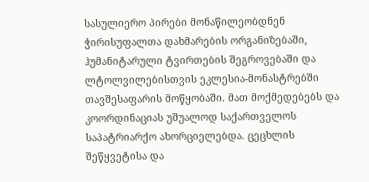სასულიერო პირები მონაწილეობდნენ ჭირისუფალთა დახმარების ორგანიზებაში, ჰუმანიტარული ტვირთების შეგროვებაში და ლტოლვილებისთვის ეკლესია-მონასტრებში თავშესაფარის მოწყობაში. მათ მოქმედებებს და კოორდინაციას უშუალოდ საქართველოს საპატრიარქო ახორციელებდა. ცეცხლის შეწყვეტისა და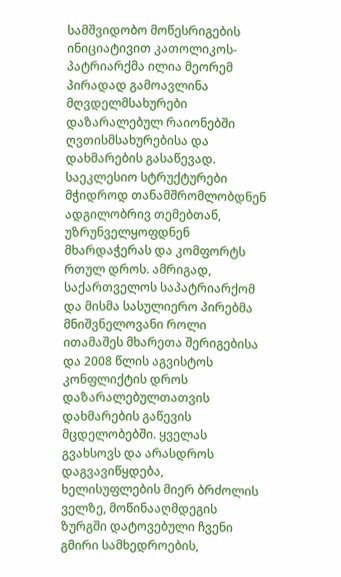სამშვიდობო მოწესრიგების ინიციატივით კათოლიკოს-პატრიარქმა ილია მეორემ პირადად გამოავლინა მღვდელმსახურები დაზარალებულ რაიონებში ღვთისმსახურებისა და დახმარების გასაწევად. საეკლესიო სტრუქტურები მჭიდროდ თანამშრომლობდნენ ადგილობრივ თემებთან, უზრუნველყოფდნენ მხარდაჭერას და კომფორტს რთულ დროს. ამრიგად, საქართველოს საპატრიარქომ და მისმა სასულიერო პირებმა მნიშვნელოვანი როლი ითამაშეს მხარეთა შერიგებისა და 2008 წლის აგვისტოს კონფლიქტის დროს დაზარალებულთათვის დახმარების გაწევის მცდელობებში. ყველას გვახსოვს და არასდროს დაგვავიწყდება, ხელისუფლების მიერ ბრძოლის ველზე, მოწინააღმდეგის ზურგში დატოვებული ჩვენი გმირი სამხედროების,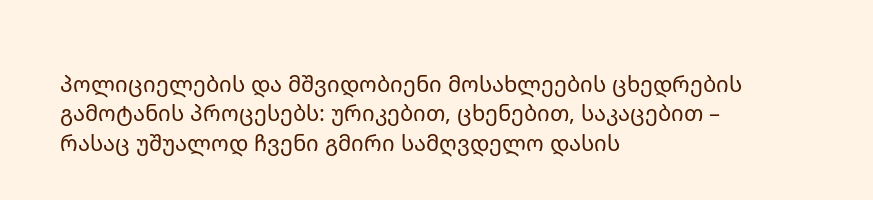პოლიციელების და მშვიდობიენი მოსახლეების ცხედრების გამოტანის პროცესებს: ურიკებით, ცხენებით, საკაცებით – რასაც უშუალოდ ჩვენი გმირი სამღვდელო დასის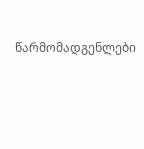წარმომადგენლები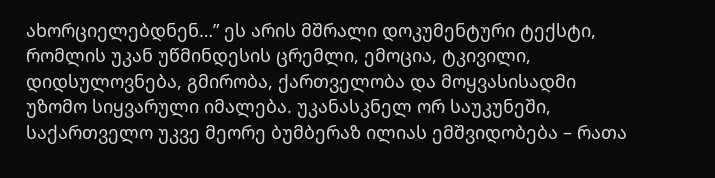ახორციელებდნენ…” ეს არის მშრალი დოკუმენტური ტექსტი, რომლის უკან უწმინდესის ცრემლი, ემოცია, ტკივილი, დიდსულოვნება, გმირობა, ქართველობა და მოყვასისადმი უზომო სიყვარული იმალება. უკანასკნელ ორ საუკუნეში, საქართველო უკვე მეორე ბუმბერაზ ილიას ემშვიდობება – რათა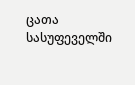ცათა სასუფეველში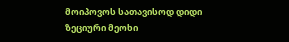მოიპოვოს სათავისოდ დიდი ზეციური მეოხი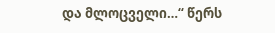და მლოცველი…“ წერს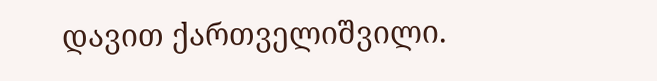დავით ქართველიშვილი.